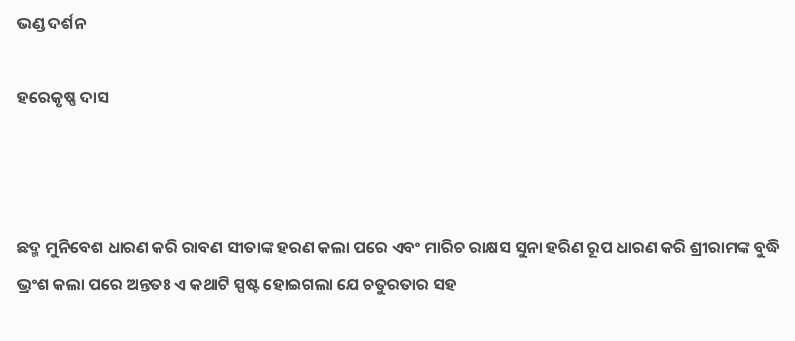ଭଣ୍ଡ ଦର୍ଶନ

ହରେକୃଷ୍ଣ ଦାସ



ଛଦ୍ମ ମୁନିବେଶ ଧାରଣ କରି ରାବଣ ସୀତାଙ୍କ ହରଣ କଲା ପରେ ଏବଂ ମାରିଚ ରାକ୍ଷସ ସୁନା ହରିଣ ରୂପ ଧାରଣ କରି ଶ୍ରୀରାମଙ୍କ ବୁଦ୍ଧି ଭ୍ରଂଶ କଲା ପରେ ଅନ୍ତତଃ ଏ କଥାଟି ସ୍ପଷ୍ଟ ହୋଇଗଲା ଯେ ଚତୁରତାର ସହ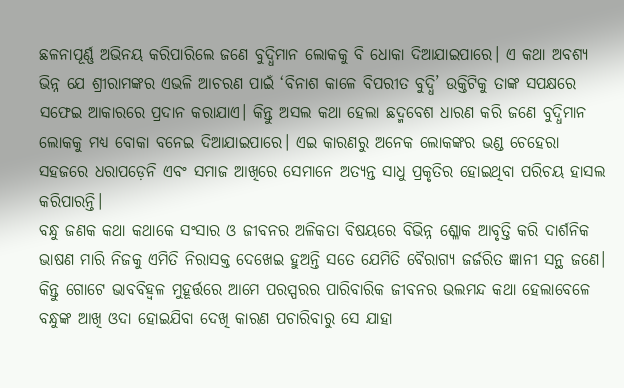ଛଳନାପୂର୍ଣ୍ଣ ଅଭିନୟ କରିପାରିଲେ ଜଣେ ବୁଦ୍ଧିମାନ ଲୋକକୁ ବି ଧୋକା ଦିଆଯାଇପାରେ। ଏ କଥା ଅବଶ୍ୟ ଭିନ୍ନ ଯେ ଶ୍ରୀରାମଙ୍କର ଏଭଳି ଆଚରଣ ପାଇଁ ‘ବିନାଶ କାଳେ ବିପରୀତ ବୁଦ୍ଧି’ ଉକ୍ତିଟିକୁ ତାଙ୍କ ସପକ୍ଷରେ ସଫେଇ ଆକାରରେ ପ୍ରଦାନ କରାଯାଏ। କିନ୍ତୁ ଅସଲ କଥା ହେଲା ଛଦ୍ମବେଶ ଧାରଣ କରି ଜଣେ ବୁଦ୍ଧିମାନ ଲୋକକୁ ମଧ୍ୟ ବୋକା ବନେଇ ଦିଆଯାଇପାରେ। ଏଇ କାରଣରୁ ଅନେକ ଲୋକଙ୍କର ଭଣ୍ଡ ଚେହେରା ସହଜରେ ଧରାପଡ଼େନି ଏବଂ ସମାଜ ଆଖିରେ ସେମାନେ ଅତ୍ୟନ୍ତ ସାଧୁ ପ୍ରକୃତିର ହୋଇଥିବା ପରିଚୟ ହାସଲ କରିପାରନ୍ତି।
ବନ୍ଧୁ ଜଣକ କଥା କଥାକେ ସଂସାର ଓ ଜୀବନର ଅଳିକତା ବିଷୟରେ ବିଭିନ୍ନ ଶ୍ଳୋକ ଆବୃତ୍ତି କରି ଦାର୍ଶନିକ ଭାଷଣ ମାରି ନିଜକୁ ଏମିତି ନିରାସକ୍ତ ଦେଖେଇ ହୁଅନ୍ତି ସତେ ଯେମିତି ବୈରାଗ୍ୟ ଜର୍ଜରିତ ଜ୍ଞାନୀ ସନ୍ଥ ଜଣେ। କିନ୍ତୁ ଗୋଟେ ଭାବବିହ୍ବଳ ମୁହୂର୍ତ୍ତରେ ଆମେ ପରସ୍ପରର ପାରିବାରିକ ଜୀବନର ଭଲମନ୍ଦ କଥା ହେଲାବେଳେ ବନ୍ଧୁଙ୍କ ଆଖି ଓଦା ହୋଇଯିବା ଦେଖି କାରଣ ପଚାରିବାରୁ ସେ ଯାହା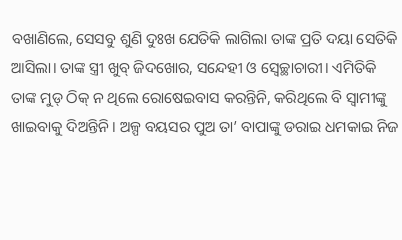ବଖାଣିଲେ, ସେସବୁ ଶୁଣି ଦୁଃଖ ଯେତିକି ଲାଗିଲା ତାଙ୍କ ପ୍ରତି ଦୟା ସେତିକି ଆସିଲା। ତାଙ୍କ ସ୍ତ୍ରୀ ଖୁବ୍‌ ଜିଦଖୋର, ସନ୍ଦେହୀ ଓ ସ୍ବେଚ୍ଛାଚାରୀ। ଏମିତିକି ତାଙ୍କ ମୁଡ୍‌ ଠିକ୍‌ ନ ଥିଲେ ରୋଷେଇବାସ କରନ୍ତିନି, କରିଥିଲେ ବି ସ୍ବାମୀଙ୍କୁ ଖାଇବାକୁ ଦିଅନ୍ତିନି। ଅଳ୍ପ ବୟସର ପୁଅ ତା’ ବାପାଙ୍କୁ ଡରାଇ ଧମକାଇ ନିଜ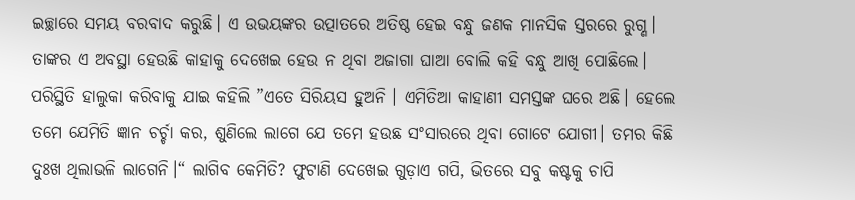ଇଚ୍ଛାରେ ସମୟ ବରବାଦ କରୁଛି। ଏ ଉଭୟଙ୍କର ଉତ୍ପାତରେ ଅତିଷ୍ଠ ହେଇ ବନ୍ଧୁ ଜଣକ ମାନସିକ ସ୍ତରରେ ରୁଗ୍ଣ। ତାଙ୍କର ଏ ଅବସ୍ଥା ହେଉଛି କାହାକୁ ଦେଖେଇ ହେଉ ନ ଥିବା ଅଜାଗା ଘାଆ ବୋଲି କହି ବନ୍ଧୁ ଆଖି ପୋଛିଲେ। ପରିସ୍ଥିତି ହାଲୁକା କରିବାକୁ ଯାଇ କହିଲି ”ଏତେ ସିରିୟସ ହୁଅନି । ଏମିତିଆ କାହାଣୀ ସମସ୍ତଙ୍କ ଘରେ ଅଛି। ହେଲେ ତମେ ଯେମିତି ଜ୍ଞାନ ଚର୍ଚ୍ଚା କର, ଶୁଣିଲେ ଲାଗେ ଯେ ତମେ ହଉଛ ସଂସାରରେ ଥିବା ଗୋଟେ ଯୋଗୀ। ତମର କିଛି ଦୁଃଖ ଥିଲାଭଳି ଲାଗେନି।“ ଲାଗିବ କେମିତି? ଫୁଟାଣି ଦେଖେଇ ଗୁଡ଼ାଏ ଗପି, ଭିତରେ ସବୁ କଷ୍ଟକୁ ଚାପି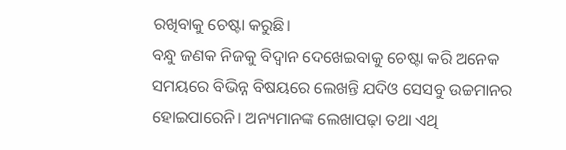ରଖିବାକୁ ଚେଷ୍ଟା କରୁଛି।
ବନ୍ଧୁ ଜଣକ ନିଜକୁ ବିଦ୍ବାନ ଦେଖେଇବାକୁ ଚେଷ୍ଟା କରି ଅନେକ ସମୟରେ ବିଭିନ୍ନ ବିଷୟରେ ଲେଖନ୍ତି ଯଦିଓ ସେସବୁ ଉଚ୍ଚମାନର ହୋଇପାରେନି। ଅନ୍ୟମାନଙ୍କ ଲେଖାପଢ଼ା ତଥା ଏଥି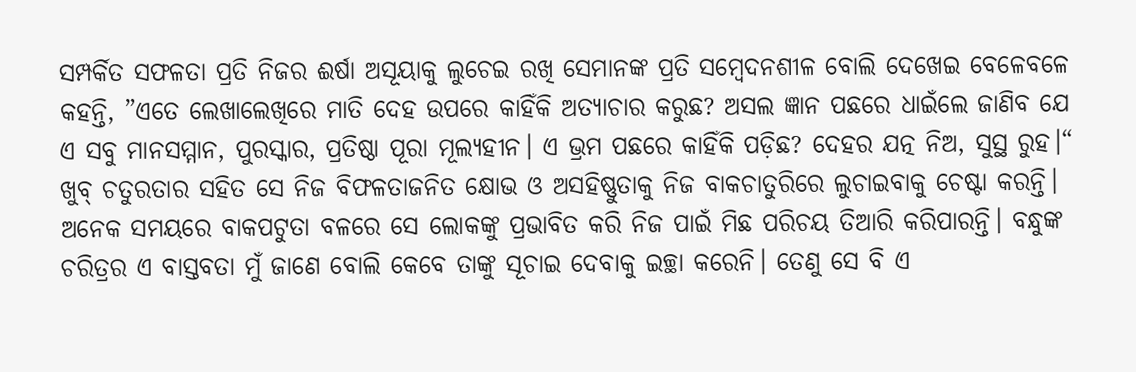ସମ୍ପର୍କିତ ସଫଳତା ପ୍ରତି ନିଜର ଈର୍ଷା ଅସୂୟାକୁ ଲୁଚେଇ ରଖି ସେମାନଙ୍କ ପ୍ରତି ସମ୍ବେଦନଶୀଳ ବୋଲି ଦେଖେଇ ବେଳେବଳେ କହନ୍ତି, ”ଏତେ ଲେଖାଲେଖିରେ ମାତି ଦେହ ଉପରେ କାହିଁକି ଅତ୍ୟାଚାର କରୁଛ? ଅସଲ ଜ୍ଞାନ ପଛରେ ଧାଇଁଲେ ଜାଣିବ ଯେ ଏ ସବୁ ମାନସମ୍ମାନ, ପୁରସ୍କାର, ପ୍ରତିଷ୍ଠା ପୂରା ମୂଲ୍ୟହୀନ। ଏ ଭ୍ରମ ପଛରେ କାହିଁକି ପଡ଼ିଛ? ଦେହର ଯତ୍ନ ନିଅ, ସୁସ୍ଥ ରୁହ।“ ଖୁବ୍‌ ଚତୁରତାର ସହିତ ସେ ନିଜ ବିଫଳତାଜନିତ କ୍ଷୋଭ ଓ ଅସହିଷ୍ଣୁତାକୁ ନିଜ ବାକଚାତୁରିରେ ଲୁଚାଇବାକୁ ଚେଷ୍ଟା କରନ୍ତି। ଅନେକ ସମୟରେ ବାକପଟୁତା ବଳରେ ସେ ଲୋକଙ୍କୁ ପ୍ରଭାବିତ କରି ନିଜ ପାଇଁ ମିଛ ପରିଚୟ ତିଆରି କରିପାରନ୍ତି। ବନ୍ଧୁଙ୍କ ଚରିତ୍ରର ଏ ବାସ୍ତବତା ମୁଁ ଜାଣେ ବୋଲି କେବେ ତାଙ୍କୁ ସୂଚାଇ ଦେବାକୁ ଇଚ୍ଛା କରେନି। ତେଣୁ ସେ ବି ଏ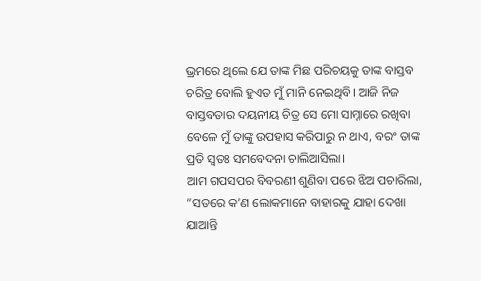ଭ୍ରମରେ ଥିଲେ ଯେ ତାଙ୍କ ମିଛ ପରିଚୟକୁ ତାଙ୍କ ବାସ୍ତବ ଚରିତ୍ର ବୋଲି ହୁଏତ ମୁଁ ମାନି ନେଇଥିବି। ଆଜି ନିଜ ବାସ୍ତବତାର ଦୟନୀୟ ଚିତ୍ର ସେ ମୋ ସାମ୍ନାରେ ରଖିବା ବେଳେ ମୁଁ ତାଙ୍କୁ ଉପହାସ କରିପାରୁ ନ ଥାଏ, ବରଂ ତାଙ୍କ ପ୍ରତି ସ୍ବତଃ ସମବେଦନା ଚାଲିଆସିଲା।
ଆମ ଗପସପର ବିବରଣୀ ଶୁଣିବା ପରେ ଝିଅ ପଚାରିଲା, ”ସତରେ କ’ଣ ଲୋକମାନେ ବାହାରକୁ ଯାହା ଦେଖା ଯାଆନ୍ତି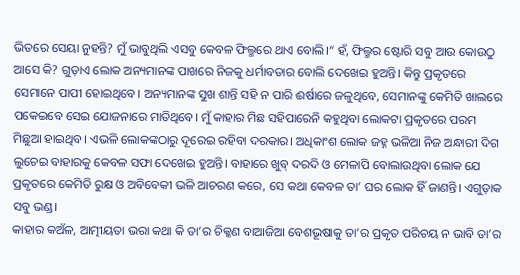ଭିତରେ ସେୟା ନୁହନ୍ତି? ମୁଁ ଭାବୁଥିଲି ଏସବୁ କେବଳ ଫିଲ୍ମରେ ଥାଏ ବୋଲି।“ ହଁ, ଫିଲ୍ମର ଷ୍ଟୋରି ସବୁ ଆଉ କୋଉଠୁ ଆସେ କି? ଗୁଡ଼ାଏ ଲୋକ ଅନ୍ୟମାନଙ୍କ ପାଖରେ ନିଜକୁ ଧର୍ମାବତାର ବୋଲି ଦେଖେଇ ହୁଅନ୍ତି। କିନ୍ତୁ ପ୍ରକୃତରେ ସେମାନେ ପାପୀ ହୋଇଥିବେ। ଅନ୍ୟମାନଙ୍କ ସୁଖ ଶାନ୍ତି ସହି ନ ପାରି ଈର୍ଷାରେ ଜଳୁଥିବେ, ସେମାନଙ୍କୁ କେମିତି ଖାଲରେ ପକେଇବେ ସେଇ ଯୋଜନାରେ ମାତିଥିବେ। ମୁଁ କାହାର ମିଛ ସହିପାରେନି କହୁଥିବା ଲୋକଟା ପ୍ରକୃତରେ ପରମ ମିଛୁଆ ହାଇଥିବ। ଏଭଳି ଲୋକଙ୍କଠାରୁ ଦୂରେଇ ରହିବା ଦରକାର। ଅଧିକାଂଶ ଲୋକ ଜହ୍ନ ଭଳିଆ ନିଜ ଅନ୍ଧାରୀ ଦିଗ ଲୁଚେଇ ବାହାରକୁ କେବଳ ସଫା ଦେଖେଇ ହୁଅନ୍ତି। ବାହାରେ ଖୁବ୍‌ ଦରଦି ଓ ମେଳାପି ବୋଲାଉଥିବା ଲୋକ ଯେ ପ୍ରକୃତରେ କେମିତି ରୁକ୍ଷ ଓ ଅବିବେକୀ ଭଳି ଆଚରଣ କରେ, ସେ କଥା କେବଳ ତା’ ଘର ଲୋକ ହିଁ ଜାଣନ୍ତି। ଏଗୁଡ଼ାକ ସବୁ ଭଣ୍ଡ।
କାହାର କଅଁଳ, ଆତ୍ମୀୟତା ଭରା କଥା କି ତା’ର ଚିକ୍କଣ ବାଆଜିଆ ବେଶଭୂଷାକୁ ତା’ର ପ୍ରକୃତ ପରିଚୟ ନ ଭାବି ତା’ର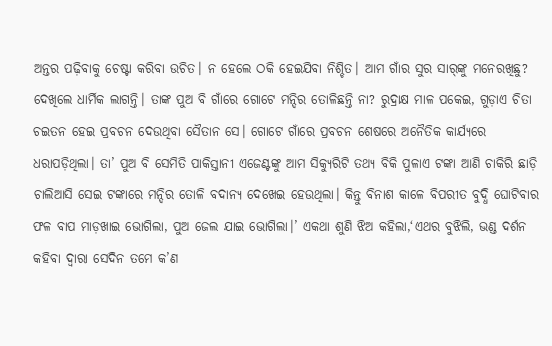ଅନ୍ତର ପଢ଼ିବାକୁ ଚେଷ୍ଟା କରିବା ଉଚିତ। ନ ହେଲେ ଠକି ହେଇଯିବା ନିଶ୍ଚିତ। ଆମ ଗାଁର ସୁର ସାର୍‌ଙ୍କୁ ମନେରଖିଛୁ? ଦେଖିଲେ ଧାର୍ମିକ ଲାଗନ୍ତି। ତାଙ୍କ ପୁଅ ବି ଗାଁରେ ଗୋଟେ ମନ୍ଦିର ତୋଳିଛନ୍ତି ନା? ରୁଦ୍ରାକ୍ଷ ମାଳ ପକେଇ, ଗୁଡ଼ାଏ ଚିତା ଚଇତନ ହେଇ ପ୍ରବଚନ ଦେଉଥିବା ସୈତାନ ସେ। ଗୋଟେ ଗାଁରେ ପ୍ରବଚନ ଶେଷରେ ଅନୈତିକ କାର୍ଯ୍ୟରେ ଧରାପଡ଼ିଥିଲା। ତା’ ପୁଅ ବି ସେମିତି ପାକିସ୍ତାନୀ ଏଜେଣ୍ଟଙ୍କୁ ଆମ ସିକ୍ୟୁରିଟି ତଥ୍ୟ ବିକି ପୁଳାଏ ଟଙ୍କା ଆଣି ଚାକିରି ଛାଡ଼ି ଚାଲିଆସି ସେଇ ଟଙ୍କାରେ ମନ୍ଦିର ତୋଳି ବଦାନ୍ୟ ଦେଖେଇ ହେଉଥିଲା। କିନ୍ତୁ ବିନାଶ କାଳେ ବିପରୀତ ବୁଦ୍ଧି ଘୋଟିବାର ଫଳ ବାପ ମାଡ଼ଖାଇ ଭୋଗିଲା, ପୁଅ ଜେଲ ଯାଇ ଭୋଗିଲା।’ ଏକଥା ଶୁଣି ଝିଅ କହିଲା,‘ଏଥର ବୁଝିଲି, ଭଣ୍ଡ ଦର୍ଶନ କହିବା ଦ୍ବାରା ସେଦିନ ତମେ କ’ଣ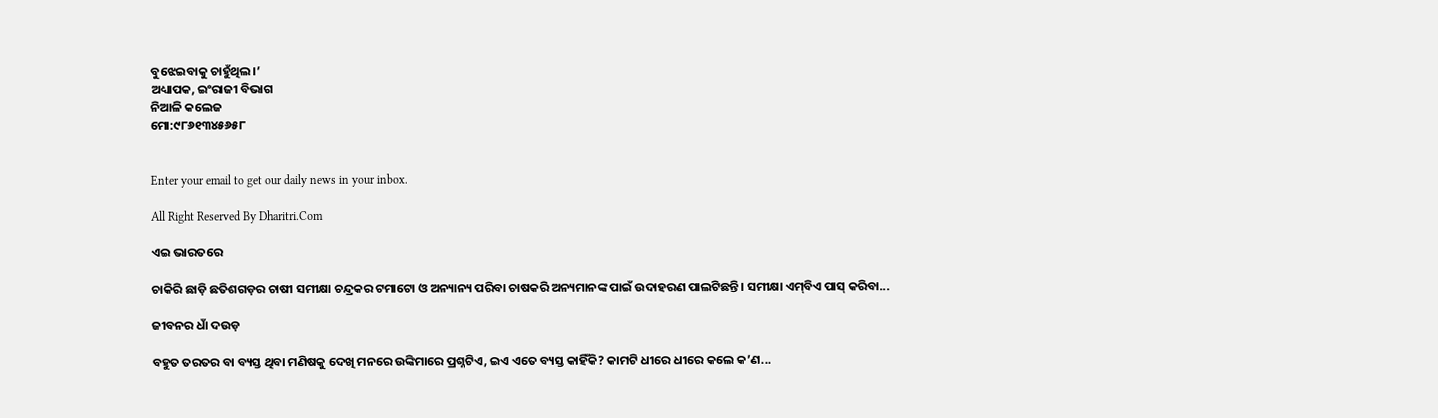ବୁଝେଇବାକୁ ଚାହୁଁଥିଲ।’
ଅଧ୍ୟାପକ, ଇଂରାଜୀ ବିଭାଗ
ନିଆଳି କଲେଜ
ମୋ:୯୮୬୧୩୪୫୬୫୮


Enter your email to get our daily news in your inbox.

All Right Reserved By Dharitri.Com

ଏଇ ଭାରତରେ

ଚାକିରି ଛାଡ଼ି ଛତିଶଗଡ଼ର ଚାଷୀ ସମୀକ୍ଷା ଚନ୍ଦ୍ରକର ଟମାଟୋ ଓ ଅନ୍ୟାନ୍ୟ ପରିବା ଚାଷକରି ଅନ୍ୟମାନଙ୍କ ପାଇଁ ଉଦାହରଣ ପାଲଟିଛନ୍ତି। ସମୀକ୍ଷା ଏମ୍‌ବିଏ ପାସ୍‌ କରିବା...

ଜୀବନର ଧାଁ ଦଉଡ଼

ବହୁତ ତରତର ବା ବ୍ୟସ୍ତ ଥିବା ମଣିଷକୁ ଦେଖି ମନରେ ଉଙ୍କିମାରେ ପ୍ରଶ୍ନଟିଏ, ଇଏ ଏତେ ବ୍ୟସ୍ତ କାହିଁକି? କାମଟି ଧୀରେ ଧୀରେ କଲେ କ’ଣ...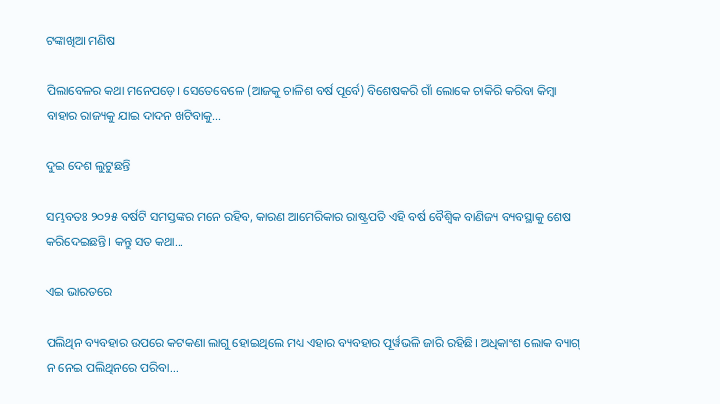ଟଙ୍କାଖିଆ ମଣିଷ

ପିଲାବେଳର କଥା ମନେପଡ଼େ। ସେତେବେଳେ (ଆଜକୁ ଚାଳିଶ ବର୍ଷ ପୂର୍ବେ) ବିଶେଷକରି ଗାଁ ଲୋକେ ଚାକିରି କରିବା କିମ୍ବା ବାହାର ରାଜ୍ୟକୁ ଯାଇ ଦାଦନ ଖଟିବାକୁ...

ଦୁଇ ଦେଶ ଲୁଟୁଛନ୍ତି

ସମ୍ଭବତଃ ୨୦୨୫ ବର୍ଷଟି ସମସ୍ତଙ୍କର ମନେ ରହିବ, କାରଣ ଆମେରିକାର ରାଷ୍ଟ୍ରପତି ଏହି ବର୍ଷ ବୈଶ୍ୱିକ ବାଣିଜ୍ୟ ବ୍ୟବସ୍ଥାକୁ ଶେଷ କରିଦେଇଛନ୍ତି। କନ୍ତୁ ସତ କଥା...

ଏଇ ଭାରତରେ

ପଲିଥିନ ବ୍ୟବହାର ଉପରେ କଟକଣା ଲାଗୁ ହୋଇଥିଲେ ମଧ୍ୟ ଏହାର ବ୍ୟବହାର ପୂର୍ୱଭଳି ଜାରି ରହିଛି। ଅଧିକାଂଶ ଲୋକ ବ୍ୟାଗ୍‌ ନ ନେଇ ପଲିଥିନରେ ପରିବା...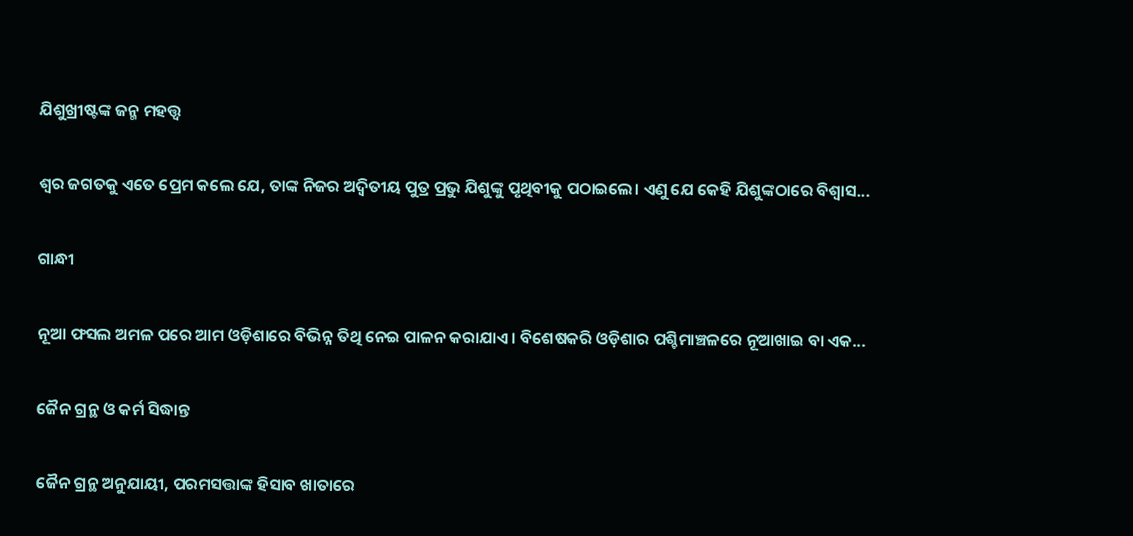ଯିଶୁଖ୍ରୀଷ୍ଟଙ୍କ ଜନ୍ମ ମହତ୍ତ୍ୱ

ଶ୍ୱର ଜଗତକୁ ଏତେ ପ୍ରେମ କଲେ ଯେ, ତାଙ୍କ ନିଜର ଅଦ୍ୱିତୀୟ ପୁତ୍ର ପ୍ରଭୁ ଯିଶୁଙ୍କୁ ପୃଥିବୀକୁ ପଠାଇଲେ। ଏଣୁ ଯେ କେହି ଯିଶୁଙ୍କଠାରେ ବିଶ୍ୱାସ...

ଗାନ୍ଧୀ

ନୂଆ ଫସଲ ଅମଳ ପରେ ଆମ ଓଡ଼ିଶାରେ ବିଭିନ୍ନ ତିଥି ନେଇ ପାଳନ କରାଯାଏ। ବିଶେଷକରି ଓଡ଼ିଶାର ପଶ୍ଚିମାଞ୍ଚଳରେ ନୂଆଖାଇ ବା ଏକ...

ଜୈନ ଗ୍ରନ୍ଥ ଓ କର୍ମ ସିଦ୍ଧାନ୍ତ

ଜୈନ ଗ୍ରନ୍ଥ ଅନୁଯାୟୀ, ପରମସତ୍ତାଙ୍କ ହିସାବ ଖାତାରେ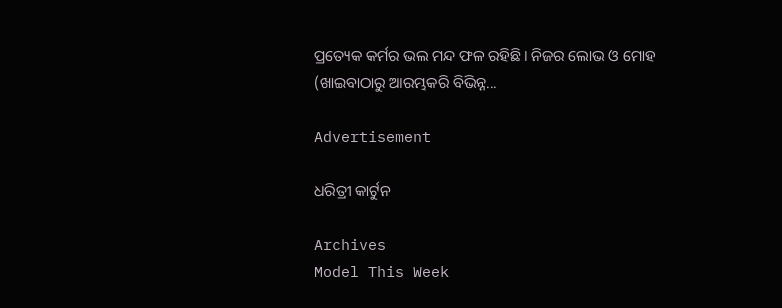ପ୍ରତ୍ୟେକ କର୍ମର ଭଲ ମନ୍ଦ ଫଳ ରହିଛି। ନିଜର ଲୋଭ ଓ ମୋହ (ଖାଇବାଠାରୁ ଆରମ୍ଭକରି ବିଭିନ୍ନ...

Advertisement

ଧରିତ୍ରୀ କାର୍ଟୁନ

Archives
Model This Week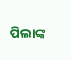ପିଲାଙ୍କ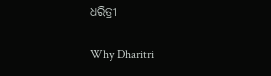ଧରିତ୍ରୀ

Why Dharitri